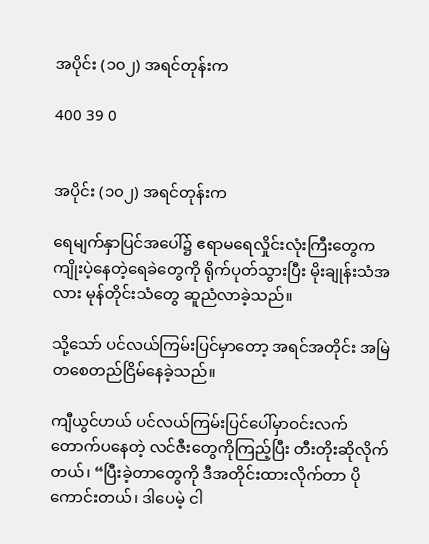အပိုင်း (၁၀၂) အရင်တုန်းက

400 39 0


အပိုင်း (၁၀၂) အရင်တုန်းက

ရေမျက်နှာပြင်အပေါ်၌ ဧရာမရေလှိုင်းလုံးကြီးတွေက ကျိုးပဲ့နေတဲ့ရေခဲတွေကို ရိုက်ပုတ်သွားပြီး မိုးချုန်းသံအလား မုန်တိုင်းသံတွေ ဆူညံလာခဲ့သည်။

သို့သော် ပင်လယ်ကြမ်းပြင်မှာတော့ အရင်အတိုင်း အမြဲတစေတည်ငြိမ်နေခဲ့သည်။

ကျီယွင်ဟယ် ပင်လယ်ကြမ်းပြင်ပေါ်မှာဝင်းလက်တောက်ပနေတဲ့ လင်ဇီးတွေကိုကြည့်ပြီး တီးတိုးဆိုလိုက်တယ်၊ “ပြီးခဲ့တာတွေကို ဒီအတိုင်းထားလိုက်တာ ပိုကောင်းတယ်၊ ဒါပေမဲ့ ငါ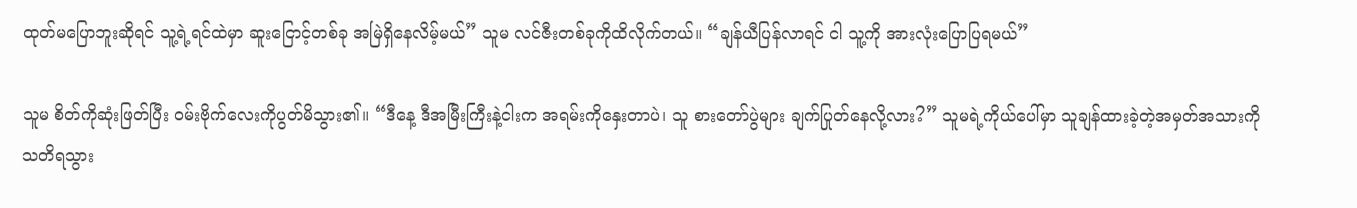ထုတ်မပြောဘူးဆိုရင် သူ့ရဲ့ရင်ထဲမှာ ဆူးငြောင့်တစ်ခု အမြဲရှိနေလိမ့်မယ်” သူမ လင်ဇီးတစ်ခုကိုထိလိုက်တယ်။ “ချန်ယီပြန်လာရင် ငါ သူ့ကို အားလုံးပြောပြရမယ်”

သူမ စိတ်ကိုဆုံးဖြတ်ပြီး ဝမ်းဗိုက်လေးကိုပွတ်မိသွား၏။ “ဒီနေ့ ဒီအမြီးကြီးနဲ့ငါးက အရမ်းကိုနှေးတာပဲ၊ သူ စားတော်ပွဲများ ချက်ပြုတ်နေလို့လား?” သူမရဲ့ကိုယ်ပေါ်မှာ သူချန်ထားခဲ့တဲ့အမှတ်အသားကို သတိရသွား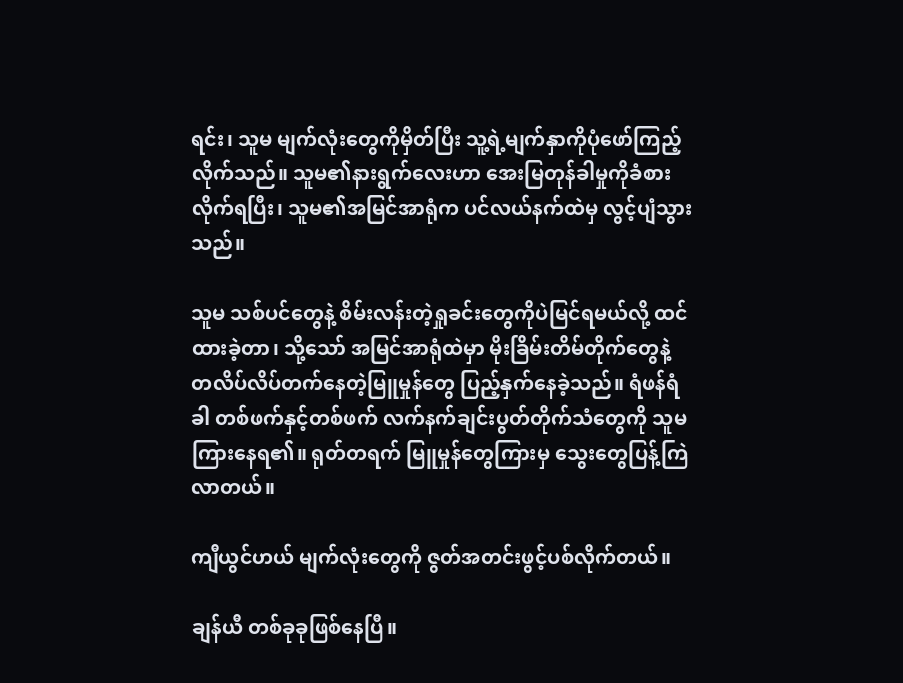ရင်း၊ သူမ မျက်လုံးတွေကိုမှိတ်ပြီး သူ့ရဲ့မျက်နှာကိုပုံဖော်ကြည့်လိုက်သည်။ သူမ၏နားရွက်လေးဟာ အေးမြတုန်ခါမှုကိုခံစားလိုက်ရပြီး၊ သူမ၏အမြင်အာရုံက ပင်လယ်နက်ထဲမှ လွင့်ပျံသွားသည်။

သူမ သစ်ပင်တွေနဲ့ စိမ်းလန်းတဲ့ရှုခင်းတွေကိုပဲမြင်ရမယ်လို့ ထင်ထားခဲ့တာ၊ သို့သော် အမြင်အာရုံထဲမှာ မိုးခြိမ်းတိမ်တိုက်တွေနဲ့ တလိပ်လိပ်တက်နေတဲ့မြူမှုန်တွေ ပြည့်နှက်နေခဲ့သည်။ ရံဖန်ရံခါ တစ်ဖက်နှင့်တစ်ဖက် လက်နက်ချင်းပွတ်တိုက်သံတွေကို သူမ ကြားနေရ၏။ ရုတ်တရက် မြူမှုန်တွေကြားမှ သွေးတွေပြန့်ကြဲလာတယ်။

ကျီယွင်ဟယ် မျက်လုံးတွေကို ဇွတ်အတင်းဖွင့်ပစ်လိုက်တယ်။

ချန်ယီ တစ်ခုခုဖြစ်နေပြီ။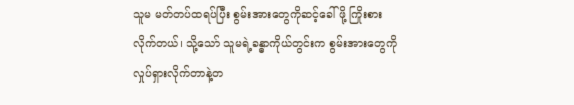သူမ မတ်တပ်ထရပ်ပြီး စွမ်းအားတွေကိုဆင့်ခေါ်ဖို့ ကြိုးစားလိုက်တယ်၊ သို့သော် သူမရဲ့ခန္ဓာကိုယ်တွင်းက စွမ်းအားတွေကိုလှုပ်ရှားလိုက်တာနဲ့တ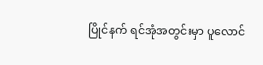ပြိုင်နက် ရင်အုံအတွင်းမှာ ပူလောင်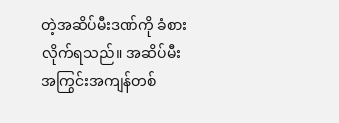တဲ့အဆိပ်မီးဒဏ်ကို ခံစားလိုက်ရသည်။ အဆိပ်မီးအကြွင်းအကျန်တစ်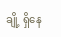ချို့ ရှိနေ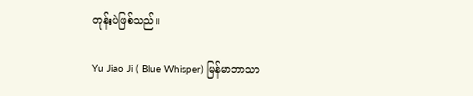တုန်းပဲဖြစ်သည်။

Yu Jiao Ji ( Blue Whisper) မြန်မာဘာသာ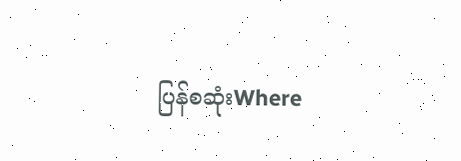ပြန်စဆုံးWhere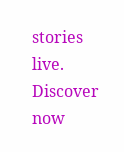stories live. Discover now